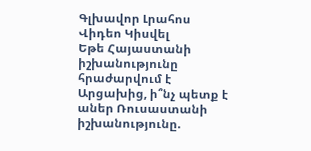Գլխավոր Լրահոս Վիդեո Կիսվել
Եթե Հայաստանի իշխանությունը հրաժարվում է Արցախից, ի՞նչ պետք է աներ Ռուսաստանի իշխանությունը.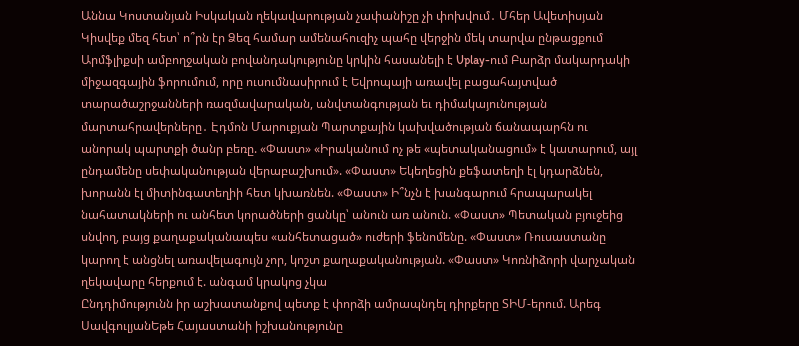Աննա Կոստանյան Իսկական ղեկավարության չափանիշը չի փոխվում․ Մհեր Ավետիսյան Կիսվեք մեզ հետ՝ ո՞րն էր Ձեզ համար ամենահուզիչ պահը վերջին մեկ տարվա ընթացքում Արմֆլիքսի ամբողջական բովանդակությունը կրկին հասանելի է Uplay-ում Բարձր մակարդակի միջազգային ֆորումում, որը ուսումնասիրում է Եվրոպայի առավել բացահայտված տարածաշրջանների ռազմավարական, անվտանգության եւ դիմակայունության մարտահրավերները․ Էդմոն Մարուքյան Պարտքային կախվածության ճանապարհն ու անորակ պարտքի ծանր բեռը. «Փաստ» «Իրականում ոչ թե «պետականացում» է կատարում, այլ ընդամենը սեփականության վերաբաշխում». «Փաստ» Եկեղեցին քեֆատեղի էլ կդարձնեն, խորանն էլ միտինգատեղիի հետ կխառնեն. «Փաստ» Ի՞նչն է խանգարում հրապարակել նահատակների ու անհետ կորածների ցանկը՝ անուն առ անուն. «Փաստ» Պետական բյուջեից սնվող, բայց քաղաքականապես «անհետացած» ուժերի ֆենոմենը. «Փաստ» Ռուսաստանը կարող է անցնել առավելագույն չոր, կոշտ քաղաքականության. «Փաստ» Կոռնիձորի վարչական ղեկավարը հերքում է. անգամ կրակոց չկա
Ընդդիմությունն իր աշխատանքով պետք է փորձի ամրապնդել դիրքերը ՏԻՄ-երում. Արեգ ՍավգուլյանԵթե Հայաստանի իշխանությունը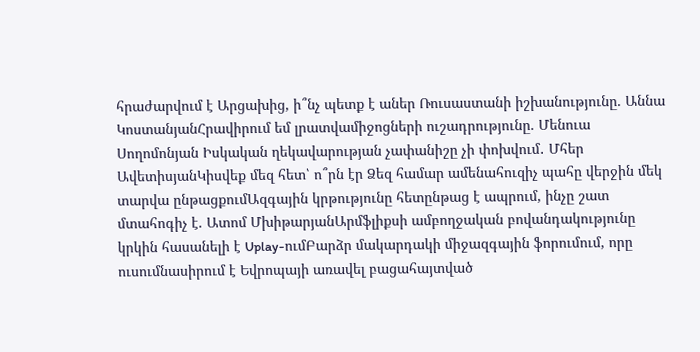հրաժարվում է Արցախից, ի՞նչ պետք է աներ Ռուսաստանի իշխանությունը. Աննա ԿոստանյանՀրավիրում եմ լրատվամիջոցների ուշադրությունը. Մենուա Սողոմոնյան Իսկական ղեկավարության չափանիշը չի փոխվում․ Մհեր ԱվետիսյանԿիսվեք մեզ հետ՝ ո՞րն էր Ձեզ համար ամենահուզիչ պահը վերջին մեկ տարվա ընթացքումԱզգային կրթությունը հետընթաց է ապրում, ինչը շատ մտահոգիչ է. Ատոմ ՄխիթարյանԱրմֆլիքսի ամբողջական բովանդակությունը կրկին հասանելի է Uplay-ումԲարձր մակարդակի միջազգային ֆորումում, որը ուսումնասիրում է Եվրոպայի առավել բացահայտված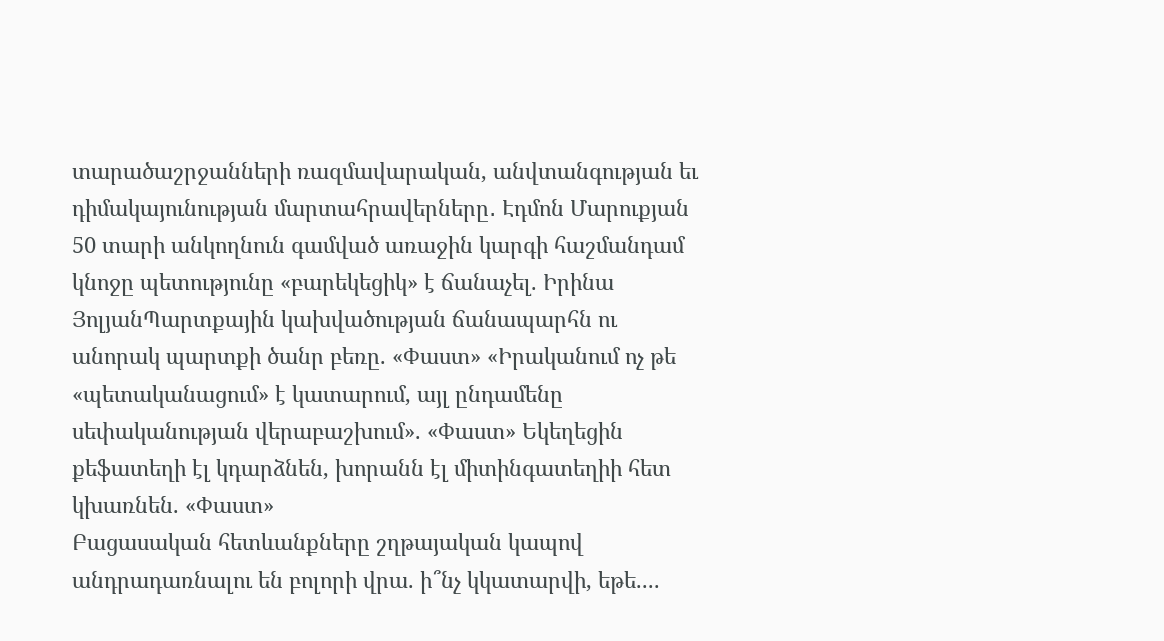տարածաշրջանների ռազմավարական, անվտանգության եւ դիմակայունության մարտահրավերները․ Էդմոն Մարուքյան 50 տարի անկողնուն գամված առաջին կարգի հաշմանդամ կնոջը պետությունը «բարեկեցիկ» է ճանաչել. Իրինա ՅոլյանՊարտքային կախվածության ճանապարհն ու անորակ պարտքի ծանր բեռը. «Փաստ» «Իրականում ոչ թե «պետականացում» է կատարում, այլ ընդամենը սեփականության վերաբաշխում». «Փաստ» Եկեղեցին քեֆատեղի էլ կդարձնեն, խորանն էլ միտինգատեղիի հետ կխառնեն. «Փաստ»
Բացասական հետևանքները շղթայական կապով անդրադառնալու են բոլորի վրա. ի՞նչ կկատարվի, եթե....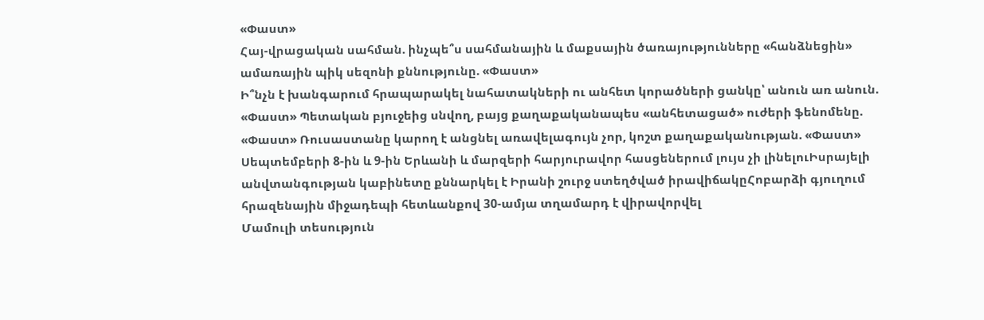«Փաստ»
Հայ-վրացական սահման. ինչպե՞ս սահմանային և մաքսային ծառայությունները «հանձնեցին» ամառային պիկ սեզոնի քննությունը. «Փաստ»
Ի՞նչն է խանգարում հրապարակել նահատակների ու անհետ կորածների ցանկը՝ անուն առ անուն. «Փաստ» Պետական բյուջեից սնվող, բայց քաղաքականապես «անհետացած» ուժերի ֆենոմենը. «Փաստ» Ռուսաստանը կարող է անցնել առավելագույն չոր, կոշտ քաղաքականության. «Փաստ» Սեպտեմբերի 8-ին և 9-ին Երևանի և մարզերի հարյուրավոր հասցեներում լույս չի լինելուԻսրայելի անվտանգության կաբինետը քննարկել է Իրանի շուրջ ստեղծված իրավիճակըՀոբարձի գյուղում հրազենային միջադեպի հետևանքով 30-ամյա տղամարդ է վիրավորվել
Մամուլի տեսություն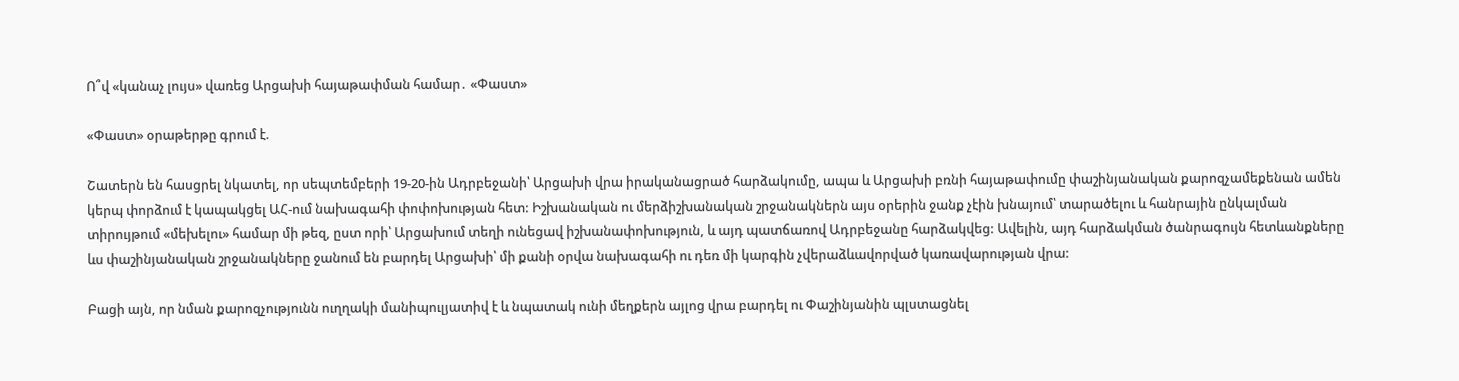Ո՞վ «կանաչ լույս» վառեց Արցախի հայաթափման համար․ «Փաստ»

«Փաստ» օրաթերթը գրում է.

Շատերն են հասցրել նկատել, որ սեպտեմբերի 19-20-ին Ադրբեջանի՝ Արցախի վրա իրականացրած հարձակումը, ապա և Արցախի բռնի հայաթափումը փաշինյանական քարոզչամեքենան ամեն կերպ փորձում է կապակցել ԱՀ-ում նախագահի փոփոխության հետ: Իշխանական ու մերձիշխանական շրջանակներն այս օրերին ջանք չէին խնայում՝ տարածելու և հանրային ընկալման տիրույթում «մեխելու» համար մի թեզ, ըստ որի՝ Արցախում տեղի ունեցավ իշխանափոխություն, և այդ պատճառով Ադրբեջանը հարձակվեց: Ավելին, այդ հարձակման ծանրագույն հետևանքները ևս փաշինյանական շրջանակները ջանում են բարդել Արցախի՝ մի քանի օրվա նախագահի ու դեռ մի կարգին չվերաձևավորված կառավարության վրա:

Բացի այն, որ նման քարոզչությունն ուղղակի մանիպուլյատիվ է և նպատակ ունի մեղքերն այլոց վրա բարդել ու Փաշինյանին պլստացնել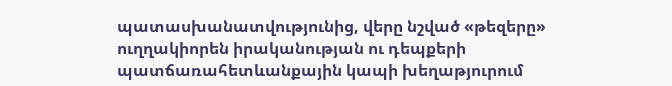պատասխանատվությունից, վերը նշված «թեզերը» ուղղակիորեն իրականության ու դեպքերի պատճառահետևանքային կապի խեղաթյուրում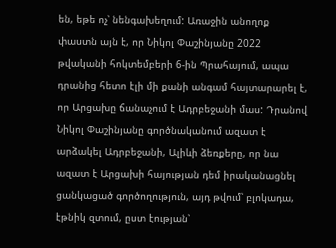են, եթե ոչ՝ նենգախեղում: Առաջին անողոք փաստն այն է, որ Նիկոլ Փաշինյանը 2022 թվականի հոկտեմբերի 6-ին Պրահայում, ապա դրանից հետո էլի մի քանի անգամ հայտարարել է, որ Արցախը ճանաչում է Ադրբեջանի մաս: Դրանով Նիկոլ Փաշինյանը գործնականում ազատ է արձակել Ադրբեջանի, Ալիևի ձեռքերը, որ նա ազատ է Արցախի հայության դեմ իրականացնել ցանկացած գործողություն, այդ թվում՝ բլոկադա, էթնիկ զտում, ըստ էության՝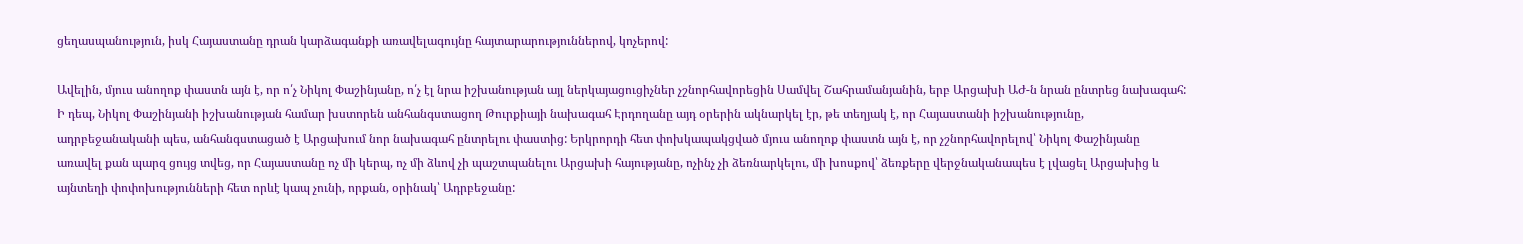ցեղասպանություն, իսկ Հայաստանը դրան կարձագանքի առավելագույնը հայտարարություններով, կոչերով:

Ավելին, մյուս անողոք փաստն այն է, որ ո՛չ Նիկոլ Փաշինյանը, ո՛չ էլ նրա իշխանության այլ ներկայացուցիչներ չշնորհավորեցին Սամվել Շահրամանյանին, երբ Արցախի ԱԺ-ն նրան ընտրեց նախագահ: Ի դեպ, Նիկոլ Փաշինյանի իշխանության համար խստորեն անհանգստացող Թուրքիայի նախագահ Էրդողանը այդ օրերին ակնարկել էր, թե տեղյակ է, որ Հայաստանի իշխանությունը, ադրբեջանականի պես, անհանգստացած է Արցախում նոր նախագահ ընտրելու փաստից: Երկրորդի հետ փոխկապակցված մյուս անողոք փաստն այն է, որ չշնորհավորելով՝ Նիկոլ Փաշինյանը առավել քան պարզ ցույց տվեց, որ Հայաստանը ոչ մի կերպ, ոչ մի ձևով չի պաշտպանելու Արցախի հայությանը, ոչինչ չի ձեռնարկելու, մի խոսքով՝ ձեռքերը վերջնականապես է լվացել Արցախից և այնտեղի փոփոխությունների հետ որևէ կապ չունի, որքան, օրինակ՝ Ադրբեջանը: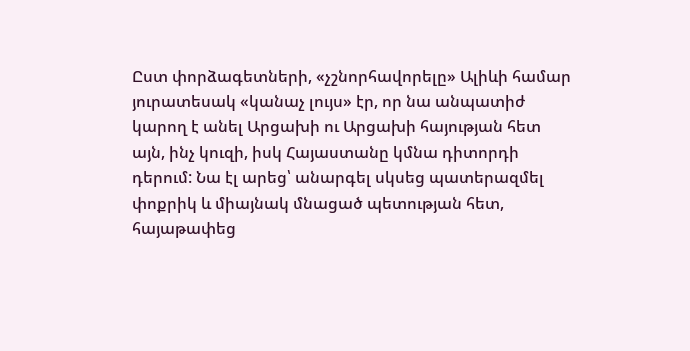Ըստ փորձագետների, «չշնորհավորելը» Ալիևի համար յուրատեսակ «կանաչ լույս» էր, որ նա անպատիժ կարող է անել Արցախի ու Արցախի հայության հետ այն, ինչ կուզի, իսկ Հայաստանը կմնա դիտորդի դերում: Նա էլ արեց՝ անարգել սկսեց պատերազմել փոքրիկ և միայնակ մնացած պետության հետ, հայաթափեց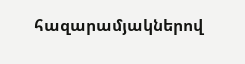հազարամյակներով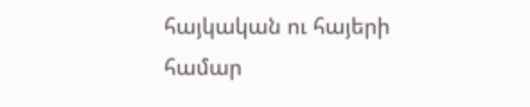հայկական ու հայերի համար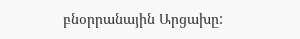բնօրրանային Արցախը: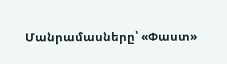Մանրամասները՝ «Փաստ»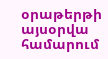օրաթերթի այսօրվա համարում